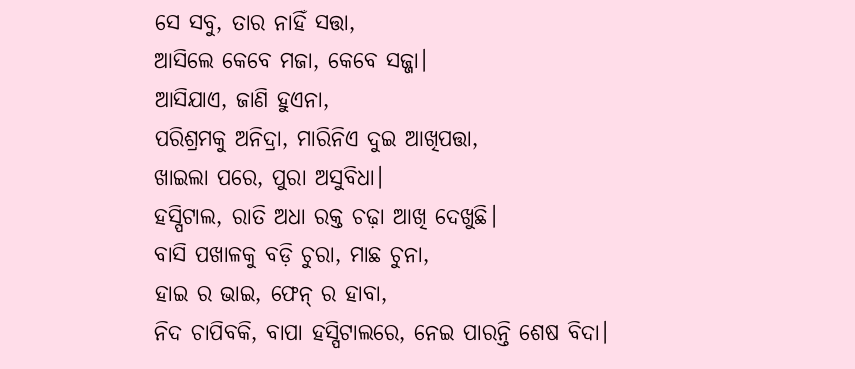ସେ ସବୁ, ତାର ନାହିଁ ସତ୍ତା,
ଆସିଲେ କେବେ ମଜା, କେବେ ସଜ୍ଜା।
ଆସିଯାଏ, ଜାଣି ହୁଏନା,
ପରିଶ୍ରମକୁ ଅନିଦ୍ରା, ମାରିନିଏ ଦୁଇ ଆଖିପତ୍ତା,
ଖାଇଲା ପରେ, ପୁରା ଅସୁବିଧା।
ହସ୍ପିଟାଲ, ରାତି ଅଧା ରକ୍ତ ଚଢ଼ା ଆଖି ଦେଖୁଛି।
ବାସି ପଖାଳକୁ ବଡ଼ି ଚୁରା, ମାଛ ଚୁନା,
ହାଇ ର ଭାଇ, ଫେନ୍ ର ହାବା,
ନିଦ ଚାପିବକି, ବାପା ହସ୍ପିଟାଲରେ, ନେଇ ପାରନ୍ତି ଶେଷ ବିଦା।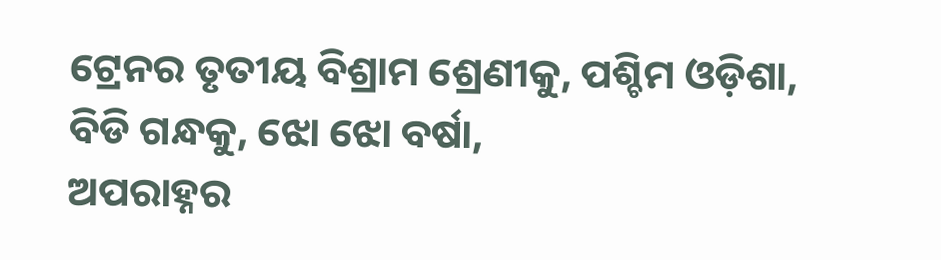ଟ୍ରେନର ତୃତୀୟ ବିଶ୍ରାମ ଶ୍ରେଣୀକୁ, ପଶ୍ଚିମ ଓଡ଼ିଶା,
ବିଡି ଗନ୍ଧକୁ, ଝୋ ଝୋ ବର୍ଷା,
ଅପରାହ୍ନର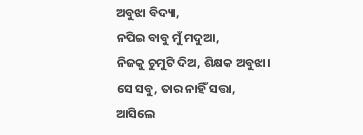ଅବୁଝା ବିଦ୍ୟା,
ନପିଇ ବାବୁ ମୁଁ ମଦୁଆ,
ନିଜକୁ ଚୁମୁଟି ଦିଅ, ଶିକ୍ଷକ ଅବୁଝା।
ସେ ସବୁ, ତାର ନାହିଁ ସତ୍ତା,
ଆସିଲେ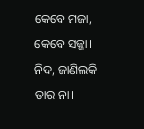କେବେ ମଜା, କେବେ ସଜ୍ଜା।
ନିଦ, ଜାଣିଲକି ତାର ନା।